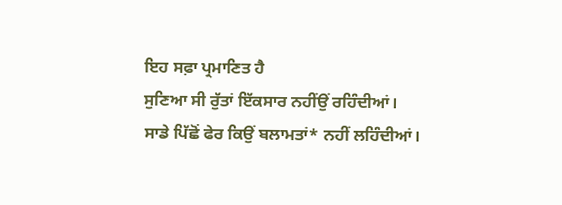ਇਹ ਸਫ਼ਾ ਪ੍ਰਮਾਣਿਤ ਹੈ
ਸੁਣਿਆ ਸੀ ਰੁੱਤਾਂ ਇੱਕਸਾਰ ਨਹੀਂਉਂ ਰਹਿੰਦੀਆਂ।
ਸਾਡੇ ਪਿੱਛੋਂ ਫੇਰ ਕਿਉਂ ਬਲਾਮਤਾਂ* ਨਹੀਂ ਲਹਿੰਦੀਆਂ।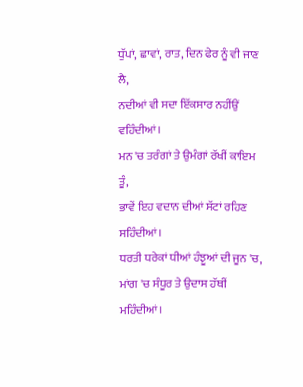ਧੁੱਪਾਂ, ਛਾਵਾਂ, ਰਾਤ, ਦਿਨ ਫੇਰ ਨੂੰ ਵੀ ਜਾਣ ਲੈ,
ਨਦੀਆਂ ਵੀ ਸਦਾ ਇੱਕਸਾਰ ਨਹੀਂਉਂ ਵਹਿੰਦੀਆਂ।
ਮਨ 'ਚ ਤਰੰਗਾਂ ਤੇ ਉਮੰਗਾਂ ਰੱਖੀਂ ਕਾਇਮ ਤੂੰ,
ਭਾਵੇਂ ਇਹ ਵਦਾਨ ਦੀਆਂ ਸੱਟਾਂ ਰਹਿਣ ਸਹਿੰਦੀਆਂ।
ਧਰਤੀ ਧਰੇਕਾਂ ਧੀਆਂ ਹੰਝੂਆਂ ਦੀ ਜੂਨ 'ਚ,
ਮਾਂਗ 'ਚ ਸੰਧੂਰ ਤੇ ਉਦਾਸ ਹੱਥੀਂ ਮਹਿੰਦੀਆਂ।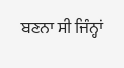ਬਣਨਾ ਸੀ ਜਿੰਨ੍ਹਾਂ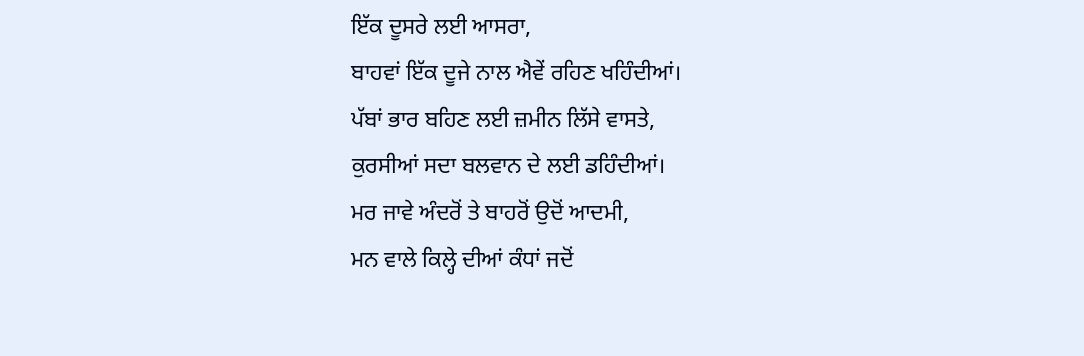ਇੱਕ ਦੂਸਰੇ ਲਈ ਆਸਰਾ,
ਬਾਹਵਾਂ ਇੱਕ ਦੂਜੇ ਨਾਲ ਐਵੇਂ ਰਹਿਣ ਖਹਿੰਦੀਆਂ।
ਪੱਬਾਂ ਭਾਰ ਬਹਿਣ ਲਈ ਜ਼ਮੀਨ ਲਿੱਸੇ ਵਾਸਤੇ,
ਕੁਰਸੀਆਂ ਸਦਾ ਬਲਵਾਨ ਦੇ ਲਈ ਡਹਿੰਦੀਆਂ।
ਮਰ ਜਾਵੇ ਅੰਦਰੋਂ ਤੇ ਬਾਹਰੋਂ ਉਦੋਂ ਆਦਮੀ,
ਮਨ ਵਾਲੇ ਕਿਲ੍ਹੇ ਦੀਆਂ ਕੰਧਾਂ ਜਦੋਂ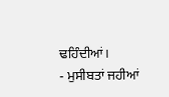ਢਹਿੰਦੀਆਂ।
- ਮੁਸੀਬਤਾਂ ਜਹੀਆਂ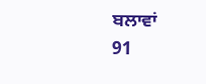ਬਲਾਵਾਂ
91